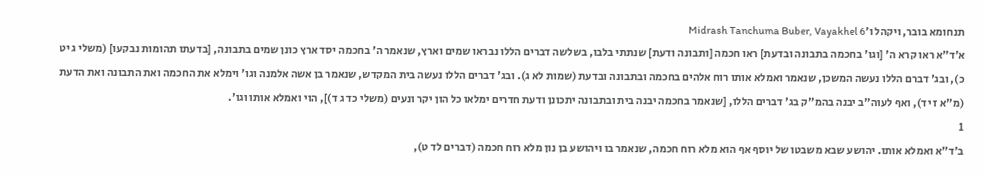תנחומא בובר, ויקהל ו׳Midrash Tanchuma Buber, Vayakhel 6
א׳ד"א ראו קרא ה' [וגו' בחכמה בתבונה ובדעת] ראו חכמה [ותבונה ודעת] שנתתי בלבו, בשלשה דברים הללו נבראו שמים וארץ, שנאמר ה' בחכמה יסד ארץ כונן שמים בתבונה, [בדעתו תהומות נבקעו] (משלי ג יט כ), ובג' דברם הללו נעשה המשכן, שנאמר ואמלא אותו רוח אלהים בחכמה ובתבונה ובדעת (שמות לא ג). ובג' דברים הללו נעשה בית המקדש, שנאמר בן אשה אלמנה וגו' וימלא את החכמה ואת התבונה ואת הדעת (מ"א ז יד), ואף לעוה"ב יבנה בהמ"ק בג' דברים הללו, [שנאמר בחכמה יבנה בית ובתבונה יתכונן ודעת חדרים ימלאו כל הון יקר ונעים (משלי כד ג ד)], הוי ואמלא אותו וגו'.
1
ב׳ד"א ואמלא אותו. יהושע שבא משבטו של יוסף אף הוא מלא רוח חכמה, שנאמר בו ויהושע בן נון מלא רוח חכמה (דברים לד ט),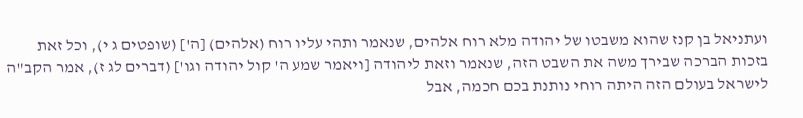ועתניאל בן קנז שהוא משבטו של יהודה מלא רוח אלהים, שנאמר ותהי עליו רוח (אלהים) [ה'] (שופטים ג י), וכל זאת בזכות הברכה שבירך משה את השבט הזה, שנאמר וזאת ליהודה [ויאמר שמע ה' קול יהודה וגו'] (דברים לג ז), אמר הקב"ה לישראל בעולם הזה היתה רוחי נותנת בכם חכמה, אבל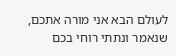לעולם הבא אני מורה אתכם, שנאמר ונתתי רוחי בכם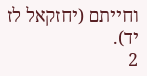וחייתם (יחזקאל לז יד).
2